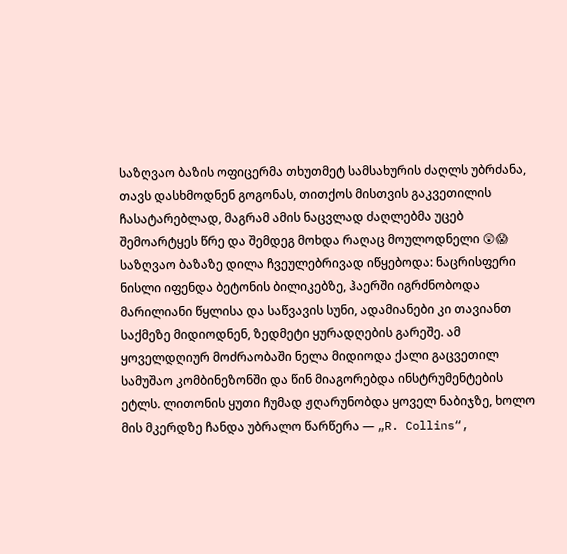საზღვაო ბაზის ოფიცერმა თხუთმეტ სამსახურის ძაღლს უბრძანა, თავს დასხმოდნენ გოგონას, თითქოს მისთვის გაკვეთილის ჩასატარებლად, მაგრამ ამის ნაცვლად ძაღლებმა უცებ შემოარტყეს წრე და შემდეგ მოხდა რაღაც მოულოდნელი 😲😱
საზღვაო ბაზაზე დილა ჩვეულებრივად იწყებოდა: ნაცრისფერი ნისლი იფენდა ბეტონის ბილიკებზე, ჰაერში იგრძნობოდა მარილიანი წყლისა და საწვავის სუნი, ადამიანები კი თავიანთ საქმეზე მიდიოდნენ, ზედმეტი ყურადღების გარეშე. ამ ყოველდღიურ მოძრაობაში ნელა მიდიოდა ქალი გაცვეთილ სამუშაო კომბინეზონში და წინ მიაგორებდა ინსტრუმენტების ეტლს. ლითონის ყუთი ჩუმად ჟღარუნობდა ყოველ ნაბიჯზე, ხოლო მის მკერდზე ჩანდა უბრალო წარწერა — „R. Collins“,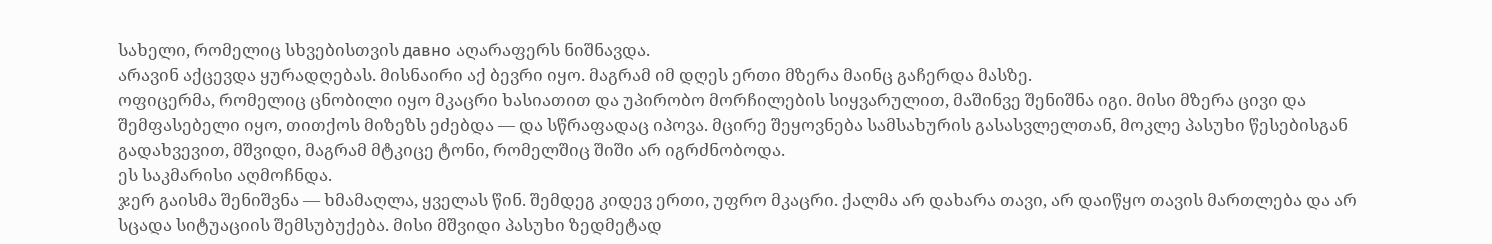სახელი, რომელიც სხვებისთვის давно აღარაფერს ნიშნავდა.
არავინ აქცევდა ყურადღებას. მისნაირი აქ ბევრი იყო. მაგრამ იმ დღეს ერთი მზერა მაინც გაჩერდა მასზე.
ოფიცერმა, რომელიც ცნობილი იყო მკაცრი ხასიათით და უპირობო მორჩილების სიყვარულით, მაშინვე შენიშნა იგი. მისი მზერა ცივი და შემფასებელი იყო, თითქოს მიზეზს ეძებდა — და სწრაფადაც იპოვა. მცირე შეყოვნება სამსახურის გასასვლელთან, მოკლე პასუხი წესებისგან გადახვევით, მშვიდი, მაგრამ მტკიცე ტონი, რომელშიც შიში არ იგრძნობოდა.
ეს საკმარისი აღმოჩნდა.
ჯერ გაისმა შენიშვნა — ხმამაღლა, ყველას წინ. შემდეგ კიდევ ერთი, უფრო მკაცრი. ქალმა არ დახარა თავი, არ დაიწყო თავის მართლება და არ სცადა სიტუაციის შემსუბუქება. მისი მშვიდი პასუხი ზედმეტად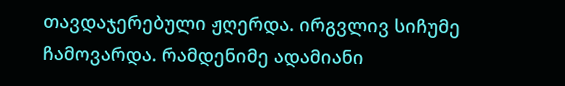თავდაჯერებული ჟღერდა. ირგვლივ სიჩუმე ჩამოვარდა. რამდენიმე ადამიანი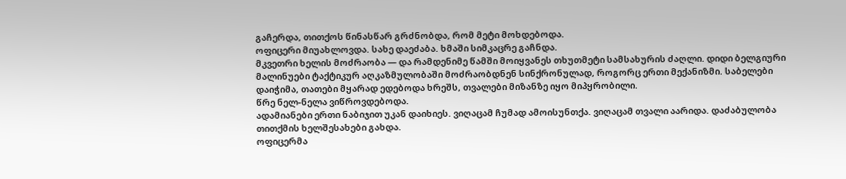გაჩერდა, თითქოს წინასწარ გრძნობდა, რომ მეტი მოხდებოდა.
ოფიცერი მიუახლოვდა. სახე დაეძაბა. ხმაში სიმკაცრე გაჩნდა.
მკვეთრი ხელის მოძრაობა — და რამდენიმე წამში მოიყვანეს თხუთმეტი სამსახურის ძაღლი. დიდი ბელგიური მალინუები ტაქტიკურ აღკაზმულობაში მოძრაობდნენ სინქრონულად, როგორც ერთი მექანიზმი. საბელები დაიჭიმა, თათები მყარად ედებოდა ხრეშს, თვალები მიზანზე იყო მიპყრობილი.
წრე ნელ-ნელა ვიწროვდებოდა.
ადამიანები ერთი ნაბიჯით უკან დაიხიეს. ვიღაცამ ჩუმად ამოისუნთქა. ვიღაცამ თვალი აარიდა. დაძაბულობა თითქმის ხელშესახები გახდა.
ოფიცერმა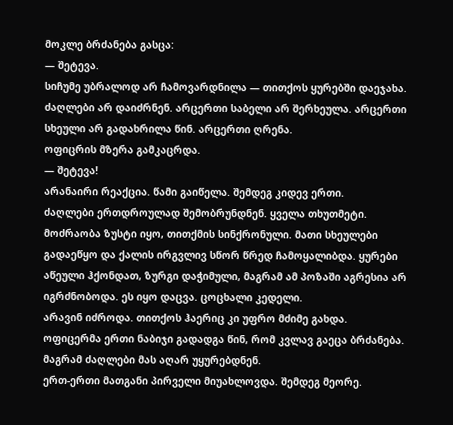მოკლე ბრძანება გასცა:
— შეტევა.
სიჩუმე უბრალოდ არ ჩამოვარდნილა — თითქოს ყურებში დაეჯახა.
ძაღლები არ დაიძრნენ. არცერთი საბელი არ შერხეულა. არცერთი სხეული არ გადახრილა წინ. არცერთი ღრენა.
ოფიცრის მზერა გამკაცრდა.
— შეტევა!
არანაირი რეაქცია. წამი გაიწელა. შემდეგ კიდევ ერთი.
ძაღლები ერთდროულად შემობრუნდნენ. ყველა თხუთმეტი.
მოძრაობა ზუსტი იყო, თითქმის სინქრონული. მათი სხეულები გადაეწყო და ქალის ირგვლივ სწორ წრედ ჩამოყალიბდა. ყურები აწეული ჰქონდათ, ზურგი დაჭიმული, მაგრამ ამ პოზაში აგრესია არ იგრძნობოდა. ეს იყო დაცვა. ცოცხალი კედელი.
არავინ იძროდა. თითქოს ჰაერიც კი უფრო მძიმე გახდა.
ოფიცერმა ერთი ნაბიჯი გადადგა წინ, რომ კვლავ გაეცა ბრძანება.
მაგრამ ძაღლები მას აღარ უყურებდნენ.
ერთ-ერთი მათგანი პირველი მიუახლოვდა. შემდეგ მეორე.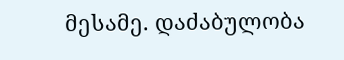მესამე. დაძაბულობა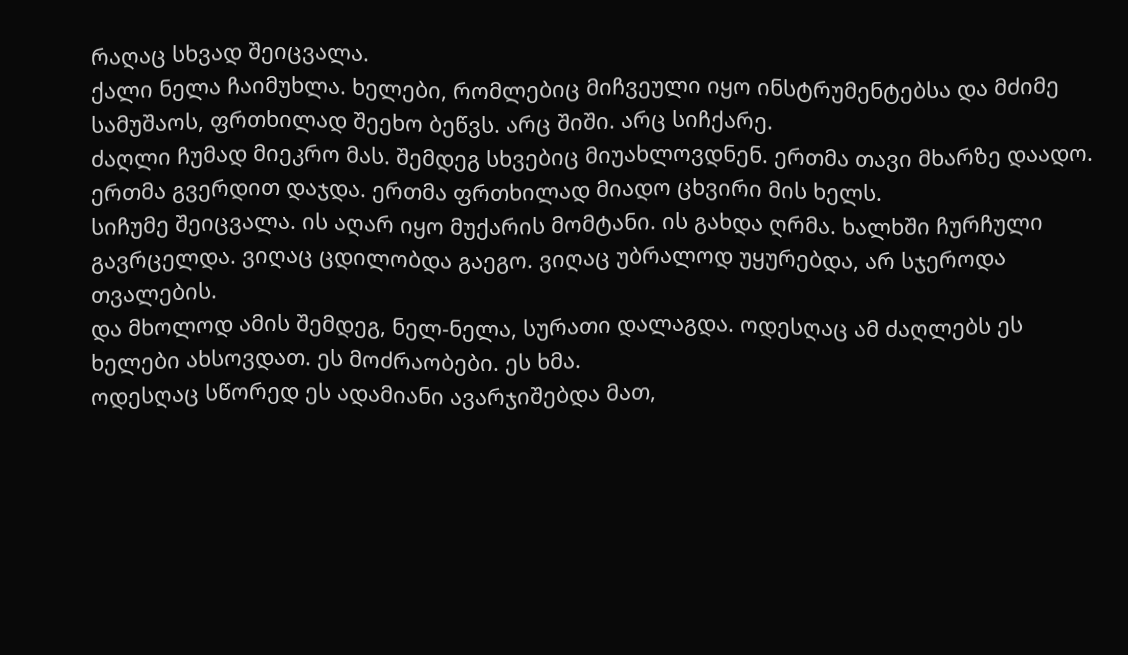რაღაც სხვად შეიცვალა.
ქალი ნელა ჩაიმუხლა. ხელები, რომლებიც მიჩვეული იყო ინსტრუმენტებსა და მძიმე სამუშაოს, ფრთხილად შეეხო ბეწვს. არც შიში. არც სიჩქარე.
ძაღლი ჩუმად მიეკრო მას. შემდეგ სხვებიც მიუახლოვდნენ. ერთმა თავი მხარზე დაადო. ერთმა გვერდით დაჯდა. ერთმა ფრთხილად მიადო ცხვირი მის ხელს.
სიჩუმე შეიცვალა. ის აღარ იყო მუქარის მომტანი. ის გახდა ღრმა. ხალხში ჩურჩული გავრცელდა. ვიღაც ცდილობდა გაეგო. ვიღაც უბრალოდ უყურებდა, არ სჯეროდა თვალების.
და მხოლოდ ამის შემდეგ, ნელ-ნელა, სურათი დალაგდა. ოდესღაც ამ ძაღლებს ეს ხელები ახსოვდათ. ეს მოძრაობები. ეს ხმა.
ოდესღაც სწორედ ეს ადამიანი ავარჯიშებდა მათ,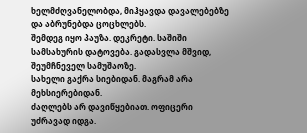ხელმძღვანელობდა, მიჰყავდა დავალებებზე და აბრუნებდა ცოცხლებს.
შემდეგ იყო პაუზა. დეკრეტი. საშიში სამსახურის დატოვება. გადასვლა მშვიდ, შეუმჩნეველ სამუშაოზე.
სახელი გაქრა სიებიდან. მაგრამ არა მეხსიერებიდან.
ძაღლებს არ დავიწყებიათ. ოფიცერი უძრავად იდგა.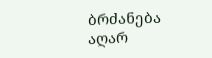ბრძანება აღარ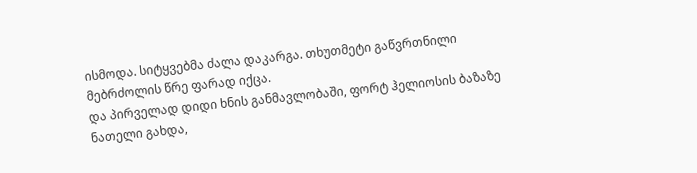ისმოდა. სიტყვებმა ძალა დაკარგა. თხუთმეტი გაწვრთნილი მებრძოლის წრე ფარად იქცა.
და პირველად დიდი ხნის განმავლობაში, ფორტ ჰელიოსის ბაზაზე ნათელი გახდა,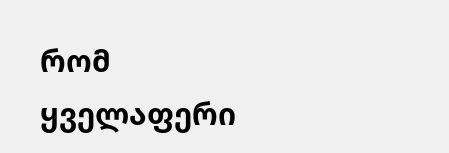რომ ყველაფერი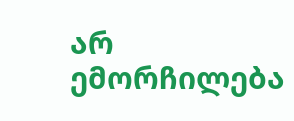არ ემორჩილება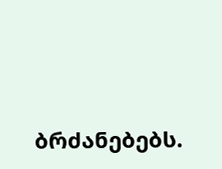ბრძანებებს.